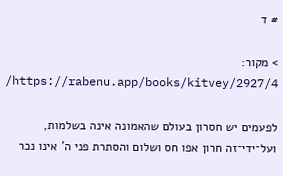# ד

> מקור: https://rabenu.app/books/kitvey/2927/4/

לפעמים יש חסרון בעולם שהאמונה אינה בשלמות, ועל־ידי־זה חרון אפו חס ושלום והסתרת פני ה' אינו נכר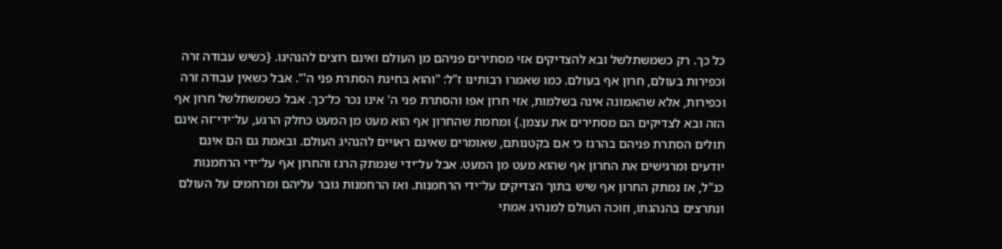כל כך. רק כשמשתלשל ובא להצדיקים אזי מסתירים פניהם מן העולם ואינם רוצים להנהיגו. {כשיש עבודה זרה וכפירות בעולם, חרון אף בעולם. כמו שאמרו רבותינו ז"ל: "והוא בחינת הסתרת פני ה'". אבל כשאין עבודה זרה וכפירות, אלא שהאמונה אינה בשלמות, אזי חרון אפו והסתרת פני ה' אינו נכר כל־כך. אבל כשמשתלשל חרון אף הזה ובא לצדיקים הם מסתירים את עצמן.} ומחמת שהחרון אף הוא מעט מן המעט כחלק הרגע, על־ידי־זה אינם תולים הסתרת פניהם בהרגז כי אם בקטנותם, שאומרים שאינם ראויים להנהיג העולם. ובאמת גם הם אינם יודעים ומרגישים את החרון אף שהוא מעט מן המעט. אבל על־ידי שנמתק הרגז והחרון אף על־ידי הרחמנות כנ"ל, אז נמתק החרון אף שיש בתוך הצדיקים על־ידי הרחמנות. ואז הרחמנות גובר עליהם ומרחמים על העולם ונתרצים בהנהגתו, וזוכה העולם למנהיג אמתי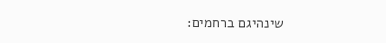שינהיגם ברחמים: